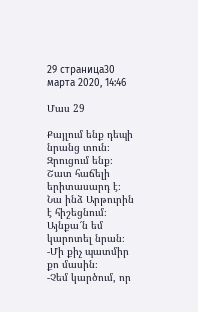29 страница30 марта 2020, 14:46

Մաս 29

Քայլում ենք դեպի նրանց տուն։ Զրուցում ենք։ Շատ հաճելի երիտասարդ է։ Նա ինձ Արթուրին է հիշեցնում։ Այնքա՜ն եմ կարոտել նրան։
-Մի քիչ պատմիր քո մասին։
-Չեմ կարծում, որ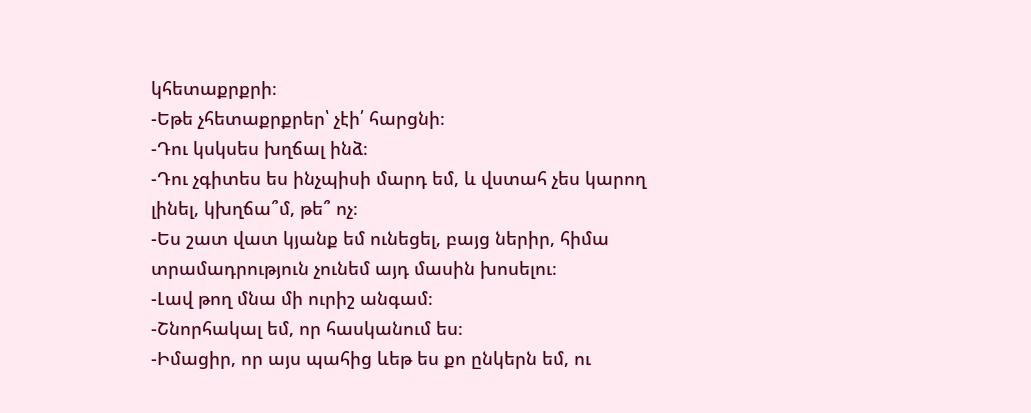կհետաքրքրի։
-Եթե չհետաքրքրեր՝ չէի՛ հարցնի։
-Դու կսկսես խղճալ ինձ։
-Դու չգիտես ես ինչպիսի մարդ եմ, և վստահ չես կարող լինել, կխղճա՞մ, թե՞ ոչ։
-Ես շատ վատ կյանք եմ ունեցել, բայց ներիր, հիմա տրամադրություն չունեմ այդ մասին խոսելու։
-Լավ թող մնա մի ուրիշ անգամ։
-Շնորհակալ եմ, որ հասկանում ես։
-Իմացիր, որ այս պահից ևեթ ես քո ընկերն եմ, ու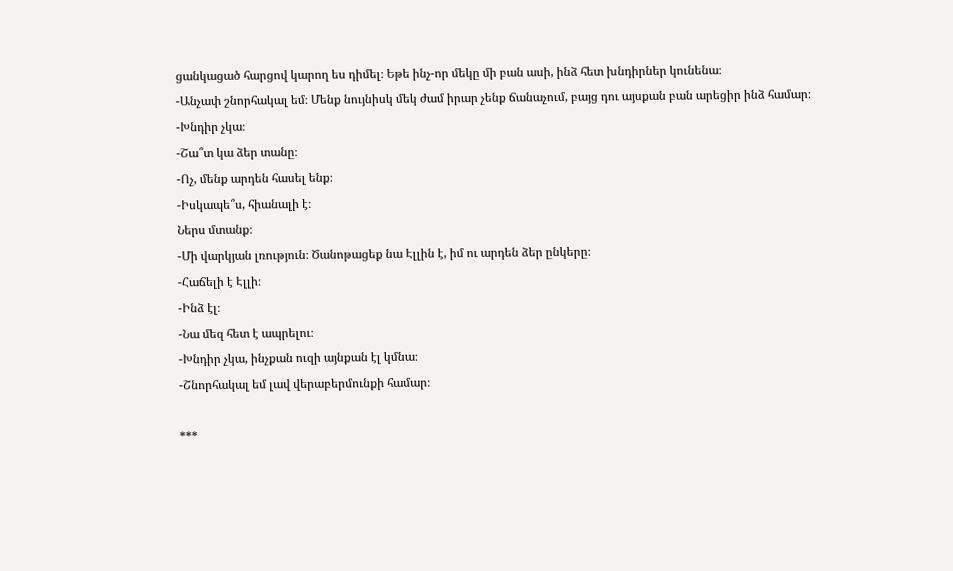ցանկացած հարցով կարող ես դիմել։ Եթե ինչ-որ մեկը մի բան ասի, ինձ հետ խնդիրներ կունենա։
-Անչափ շնորհակալ եմ։ Մենք նույնիսկ մեկ ժամ իրար չենք ճանաչում, բայց դու այսքան բան արեցիր ինձ համար։
-Խնդիր չկա։
-Շա՞տ կա ձեր տանը։
-Ոչ, մենք արդեն հասել ենք։
-Իսկապե՞ս, հիանալի է։
Ներս մտանք։
-Մի վարկյան լռություն։ Ծանոթացեք նա Էլլին է, իմ ու արդեն ձեր ընկերը։
-Հաճելի է Էլլի։
-Ինձ էլ։
-Նա մեզ հետ է ապրելու։
-Խնդիր չկա, ինչքան ուզի այնքան էլ կմնա։
-Շնորհակալ եմ լավ վերաբերմունքի համար։

***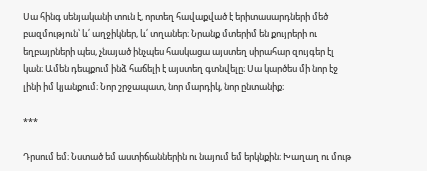Սա հինգ սենյականի տուն է, որտեղ հավաքված է երիտասարդների մեծ բազմություն՝ և՛ աղջիկներ, և՛ տղաներ։ Նրանք մտերիմ են քույրերի ու եղբայրների պես, չնայած ինչպես հասկացա այստեղ սիրահար զույգեր էլ կան։ Ամեն դեպքում ինձ հաճելի է այստեղ գտնվելը։ Սա կարծես մի նոր էջ լինի իմ կյանքում։ Նոր շրջապատ, նոր մարդիկ, նոր ընտանիք։

***

Դրսում եմ։ Նստած եմ աստիճաններին ու նայում եմ երկնքին։ Խաղաղ ու մութ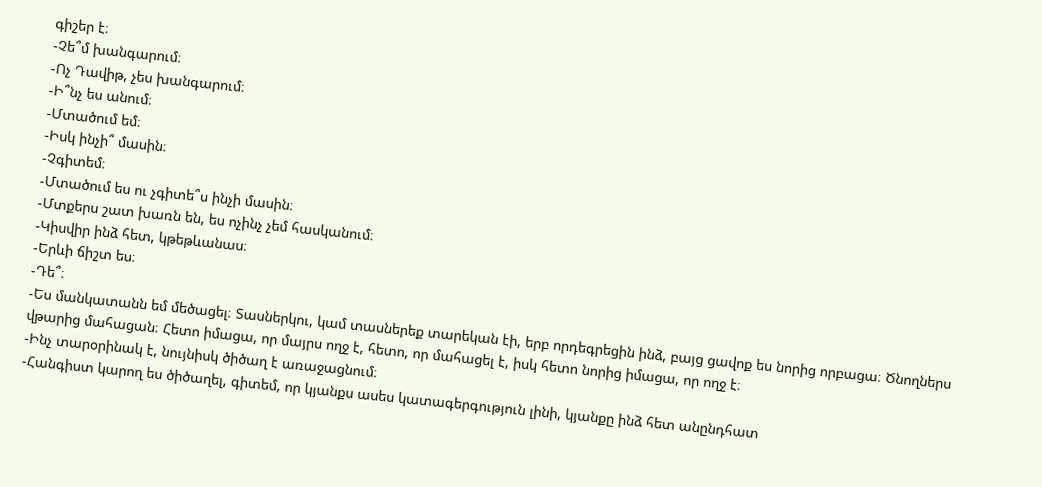գիշեր է։
-Չե՞մ խանգարում։
-Ոչ Դավիթ, չես խանգարում։
-Ի՞նչ ես անում։
-Մտածում եմ։
-Իսկ ինչի՞ մասին։
-Չգիտեմ։
-Մտածում ես ու չգիտե՞ս ինչի մասին։
-Մտքերս շատ խառն են, ես ոչինչ չեմ հասկանում։
-Կիսվիր ինձ հետ, կթեթևանաս։
-Երևի ճիշտ ես։
-Դե՞։
-Ես մանկատանն եմ մեծացել։ Տասներկու, կամ տասներեք տարեկան էի, երբ որդեգրեցին ինձ, բայց ցավոք ես նորից որբացա։ Ծնողներս վթարից մահացան։ Հետո իմացա, որ մայրս ողջ է, հետո, որ մահացել է, իսկ հետո նորից իմացա, որ ողջ է։
-Ինչ տարօրինակ է, նույնիսկ ծիծաղ է առաջացնում։
-Հանգիստ կարող ես ծիծաղել, գիտեմ, որ կյանքս ասես կատագերգություն լինի, կյանքը ինձ հետ անընդհատ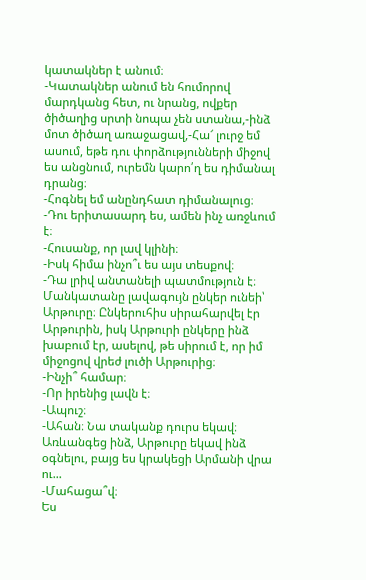կատակներ է անում։
-Կատակներ անում են հումորով մարդկանց հետ, ու նրանց, ովքեր ծիծաղից սրտի նոպա չեն ստանա,-ինձ մոտ ծիծաղ առաջացավ,-Հա՜ լուրջ եմ ասում, եթե դու փորձությունների միջով ես անցնում, ուրեմն կարո՛ղ ես դիմանալ դրանց։
-Հոգնել եմ անընդհատ դիմանալուց։
-Դու երիտասարդ ես, ամեն ինչ առջևում է։
-Հուսանք, որ լավ կլինի։
-Իսկ հիմա ինչո՞ւ ես այս տեսքով։
-Դա լրիվ անտանելի պատմություն է։ Մանկատանը լավագույն ընկեր ունեի՝ Արթուրը։ Ընկերուհիս սիրահարվել էր Արթուրին, իսկ Արթուրի ընկերը ինձ խաբում էր, ասելով, թե սիրում է, որ իմ միջոցով վրեժ լուծի Արթուրից։
-Ինչի՞ համար։
-Որ իրենից լավն է։
-Ապուշ։
-Ահան։ Նա տականք դուրս եկավ։ Առևանգեց ինձ, Արթուրը եկավ ինձ օգնելու, բայց ես կրակեցի Արմանի վրա ու...
-Մահացա՞վ։
Ես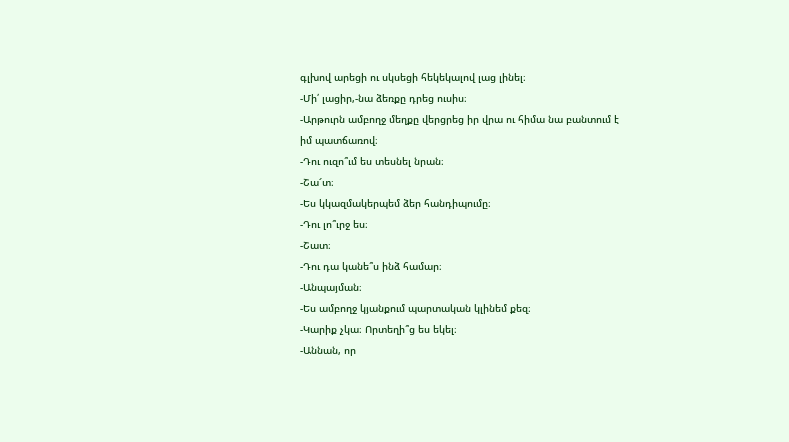գլխով արեցի ու սկսեցի հեկեկալով լաց լինել։
-Մի՛ լացիր,-նա ձեռքը դրեց ուսիս։
-Արթուրն ամբողջ մեղքը վերցրեց իր վրա ու հիմա նա բանտում է իմ պատճառով։
-Դու ուզո՞ւմ ես տեսնել նրան։
-Շա՜տ։
-Ես կկազմակերպեմ ձեր հանդիպումը։
-Դու լո՞ւրջ ես։
-Շատ։
-Դու դա կանե՞ս ինձ համար։
-Անպայման։
-Ես ամբողջ կյանքում պարտական կլինեմ քեզ։
-Կարիք չկա։ Որտեղի՞ց ես եկել։
-Աննան, որ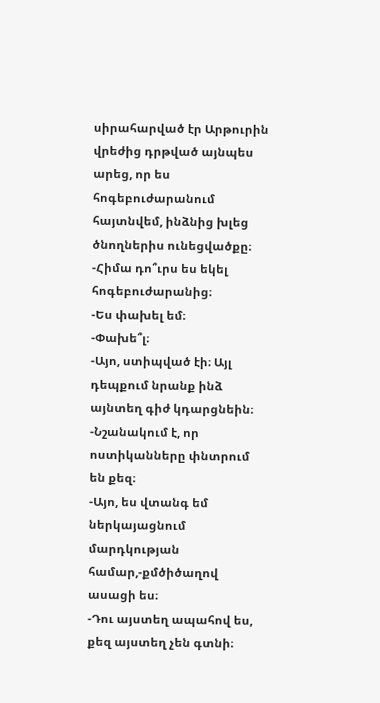սիրահարված էր Արթուրին վրեժից դրթված այնպես արեց, որ ես հոգեբուժարանում հայտնվեմ, ինձնից խլեց ծնողներիս ունեցվածքը։
-Հիմա դո՞ւրս ես եկել հոգեբուժարանից։
-Ես փախել եմ։
-Փախե՞լ։
-Այո, ստիպված էի։ Այլ դեպքում նրանք ինձ այնտեղ գիժ կդարցնեին։
-Նշանակում է, որ ոստիկանները փնտրում են քեզ։
-Այո, ես վտանգ եմ ներկայացնում մարդկության համար,-քմծիծաղով ասացի ես։
-Դու այստեղ ապահով ես, քեզ այստեղ չեն գտնի։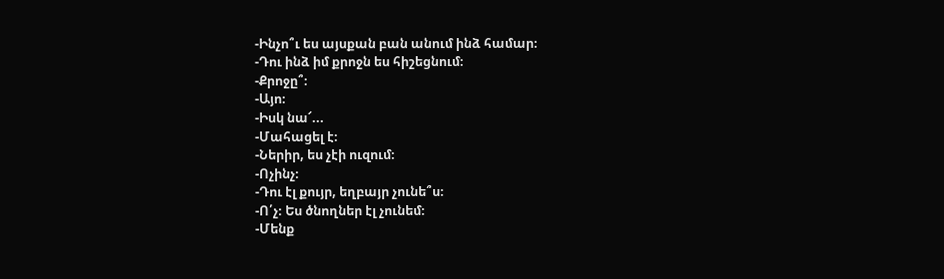-Ինչո՞ւ ես այսքան բան անում ինձ համար։
-Դու ինձ իմ քրոջն ես հիշեցնում։
-Քրոջը՞։
-Այո։
-Իսկ նա՜...
-Մահացել է։
-Ներիր, ես չէի ուզում։
-Ոչինչ։
-Դու էլ քույր, եղբայր չունե՞ս։
-Ո՛չ։ Ես ծնողներ էլ չունեմ։
-Մենք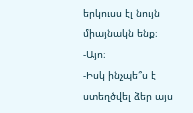երկուսս էլ նույն միայնակն ենք։
-Այո։
-Իսկ ինչպե՞ս է ստեղծվել ձեր այս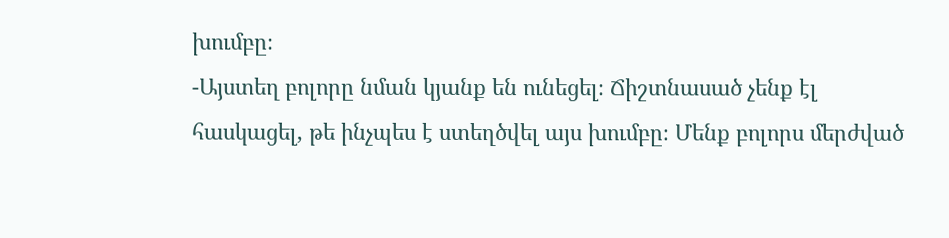խումբը։
-Այստեղ բոլորը նման կյանք են ունեցել։ Ճիշտնասած չենք էլ հասկացել, թե ինչպես է ստեղծվել այս խումբը։ Մենք բոլորս մերժված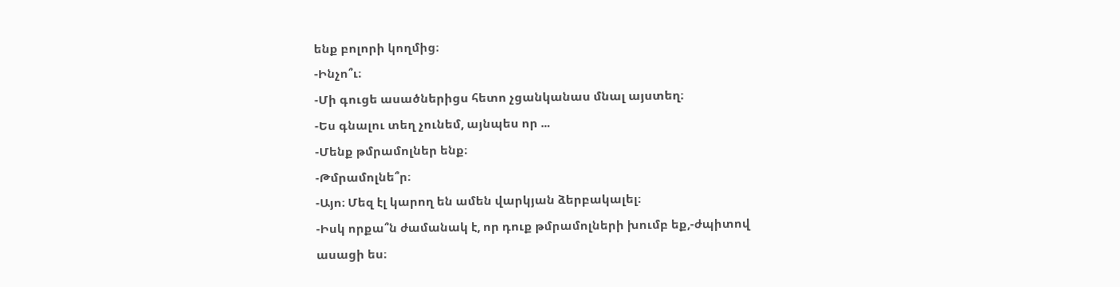ենք բոլորի կողմից։
-Ինչո՞ւ։
-Մի գուցե ասածներիցս հետո չցանկանաս մնալ այստեղ։
-Ես գնալու տեղ չունեմ, այնպես որ ...
-Մենք թմրամոլներ ենք։
-Թմրամոլնե՞ր։
-Այո։ Մեզ էլ կարող են ամեն վարկյան ձերբակալել։
-Իսկ որքա՞ն ժամանակ է, որ դուք թմրամոլների խումբ եք,-ժպիտով ասացի ես։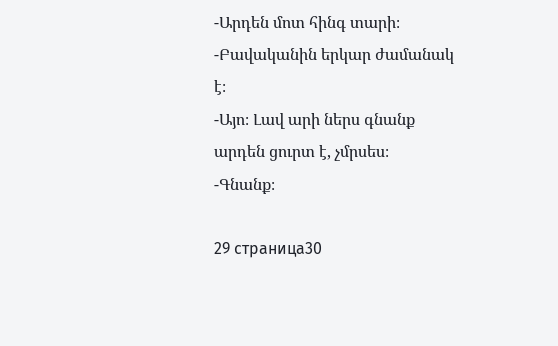-Արդեն մոտ հինգ տարի։
-Բավականին երկար ժամանակ է։
-Այո։ Լավ արի ներս գնանք արդեն ցուրտ է, չմրսես։
-Գնանք։

29 страница30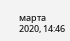марта 2020, 14:46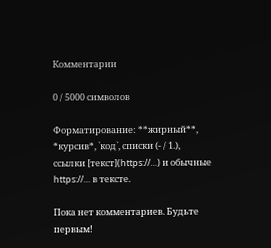Комментарии

0 / 5000 символов

Форматирование: **жирный**, *курсив*, `код`, списки (- / 1.), ссылки [текст](https://…) и обычные https://… в тексте.

Пока нет комментариев. Будьте первым!